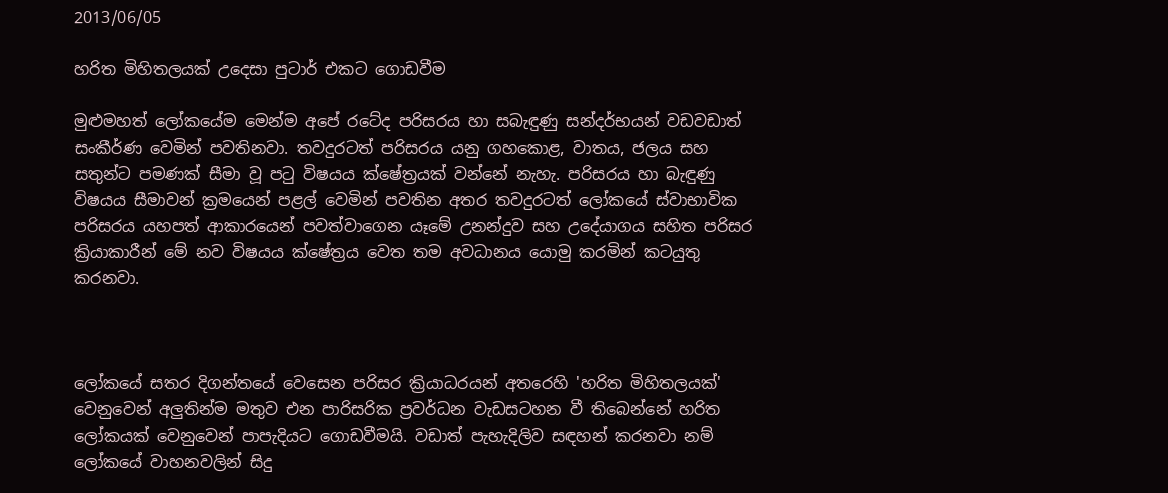2013/06/05

හරිත මිහිතලයක් උදෙසා පුටාර් එකට ගොඩවීම

මුළුමහත් ලෝකයේම මෙන්ම අපේ රටේද පරිසරය හා සබැඳුණු සන්දර්භයන් වඩවඩාත් සංකීර්ණ වෙමින් පවතිනවා. තවදුරටත් පරිසරය යනු ගහකොළ, වාතය, ජලය සහ සතුන්ට පමණක් සීමා වූ පටු විෂයය ක්ෂේත්‍රයක් වන්නේ නැහැ. පරිසරය හා බැඳුණු විෂයය සීමාවන් ක්‍රමයෙන් පළල් වෙමින් පවතින අතර තවදුරටත් ලෝකයේ ස්වාභාවික පරිසරය යහපත් ආකාරයෙන් පවත්වාගෙන යෑමේ උනන්දුව සහ උදේ‍යාගය සහිත පරිසර ක්‍රියාකාරීන් මේ නව විෂයය ක්ෂේත්‍රය වෙත තම අවධානය යොමු කරමින් කටයුතු කරනවා.



ලෝකයේ සතර දිගන්තයේ වෙසෙන පරිසර ක්‍රියාධරයන් අතරෙහි 'හරිත මිහිතලයක්' වෙනුවෙන් අලුතින්ම මතුව එන පාරිසරික ප්‍රවර්ධන වැඩසටහන වී තිබෙන්නේ හරිත ලෝකයක් වෙනුවෙන් පාපැදියට ගොඩවීමයි. වඩාත් පැහැදිලිව සඳහන් කරනවා නම් ලෝකයේ වාහනවලින් සිදු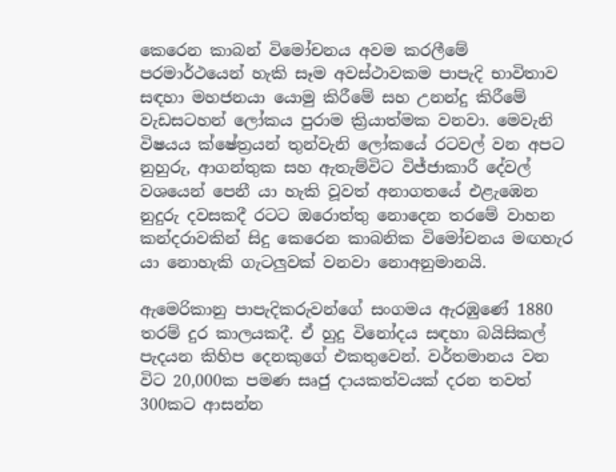කෙරෙන කාබන් විමෝචනය අවම කරලීමේ පරමාර්ථයෙන් හැකි සෑම අවස්ථාවකම පාපැදි භාවිතාව සඳහා මහජනයා යොමු කිරීමේ සහ උනන්දු කිරීමේ වැඩසටහන් ලෝකය පුරාම ක්‍රියාත්මක වනවා. මෙවැනි විෂයය ක්ෂේත්‍රයන් තුන්වැනි ලෝකයේ රටවල් වන අපට නුහුරු, ආගන්තුක සහ ඇතැම්විට විජ්ජාකාරී දේවල් වශයෙන් පෙනී යා හැකි වූවත් අනාගතයේ එළැඹෙන නුදුරු දවසකදී රටට ඔරොත්තු නොදෙන තරමේ වාහන කන්දරාවකින් සිදු කෙරෙන කාබනික විමෝචනය මඟහැර යා නොහැකි ගැටලුවක් වනවා නොඅනුමානයි.

ඇමෙරිකානු පාපැදිකරුවන්ගේ සංගමය ඇරඹුණේ 1880 තරම් දුර කාලයකදී. ඒ හුදු විනෝදය සඳහා බයිසිකල් පැදයන කිහිප දෙනකුගේ එකතුවෙන්. වර්තමානය වන විට 20,000ක පමණ සෘජු දායකත්වයක් දරන තවත් 300කට ආසන්න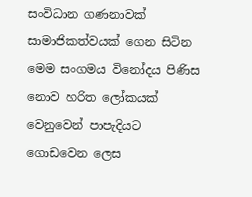සංවිධාන ගණනාවක් සාමාජිකත්වයක් ගෙන සිටින මෙම සංගමය විනෝදය පිණිස නොව හරිත ලෝකයක් වෙනුවෙන් පාපැදියට ගොඩවෙන ලෙස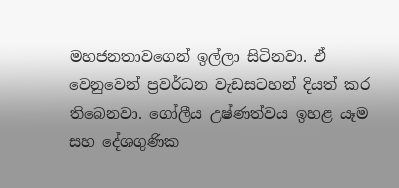මහජනතාවගෙන් ඉල්ලා සිටිනවා. ඒ වෙනුවෙන් ප්‍රවර්ධන වැඩසටහන් දියත් කර තිබෙනවා. ගෝලීය උෂ්ණත්වය ඉහළ යෑම සහ දේශගුණික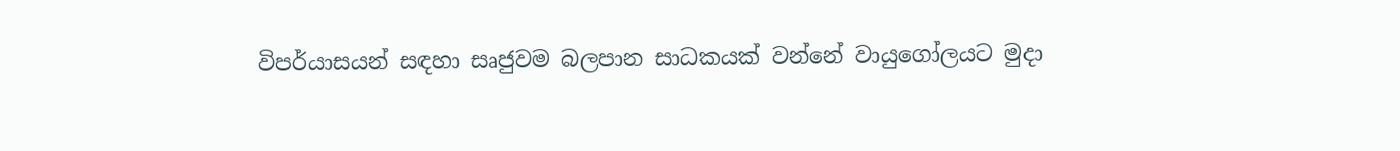විපර්යාසයන් සඳහා සෘජුවම බලපාන සාධකයක් වන්නේ වායුගෝලයට මුදා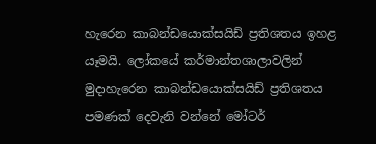හැරෙන කාබන්ඩයොක්සයිඩ් ප්‍රතිශතය ඉහළ යෑමයි. ලෝකයේ කර්මාන්තශාලාවලින් මුදාහැරෙන කාබන්ඩයොක්සයිඩ් ප්‍රතිශතය පමණක් දෙවැනි වන්නේ මෝටර්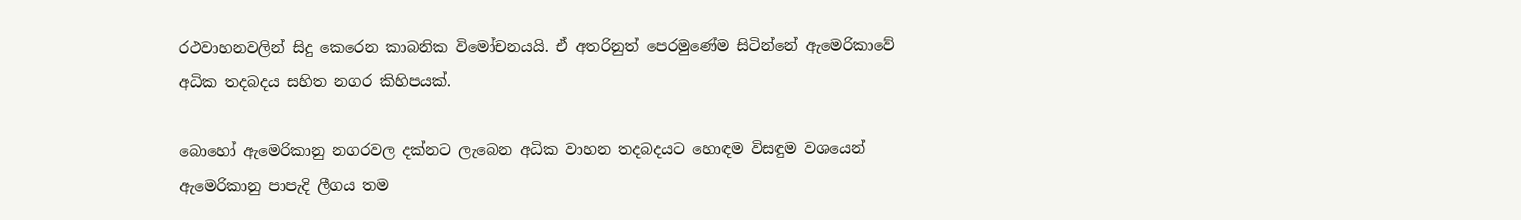රථවාහනවලින් සිදු කෙරෙන කාබනික විමෝචනයයි. ඒ අතරිනුත් පෙරමුණේම සිටින්නේ ඇමෙරිකාවේ අධික තදබදය සහිත නගර කිහිපයක්.

බොහෝ ඇමෙරිකානු නගරවල දක්නට ලැබෙන අධික වාහන තදබදයට හොඳම විසඳුම වශයෙන් ඇමෙරිකානු පාපැදි ලීගය තම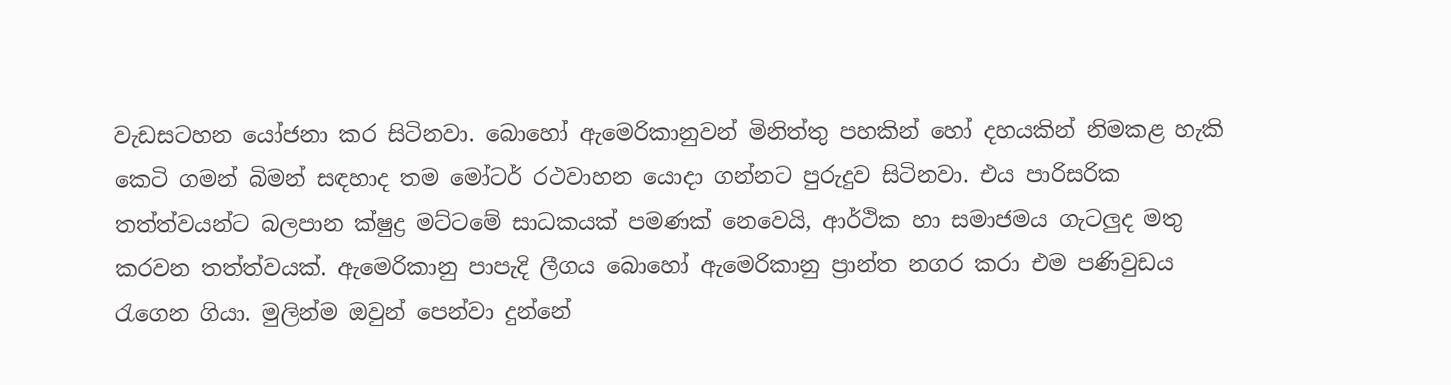වැඩසටහන යෝජනා කර සිටිනවා. බොහෝ ඇමෙරිකානුවන් මිනිත්තු පහකින් හෝ දහයකින් නිමකළ හැකි කෙටි ගමන් බිමන් සඳහාද තම මෝටර් රථවාහන යොදා ගන්නට පුරුදුව සිටිනවා. එය පාරිසරික තත්ත්වයන්ට බලපාන ක්ෂුද්‍ර මට්ටමේ සාධකයක් පමණක් නෙවෙයි, ආර්ථික හා සමාජමය ගැටලුද මතු කරවන තත්ත්වයක්. ඇමෙරිකානු පාපැදි ලීගය බොහෝ ඇමෙරිකානු ප්‍රාන්ත නගර කරා එම පණිවුඩය රැගෙන ගියා. මුලින්ම ඔවුන් පෙන්වා දුන්නේ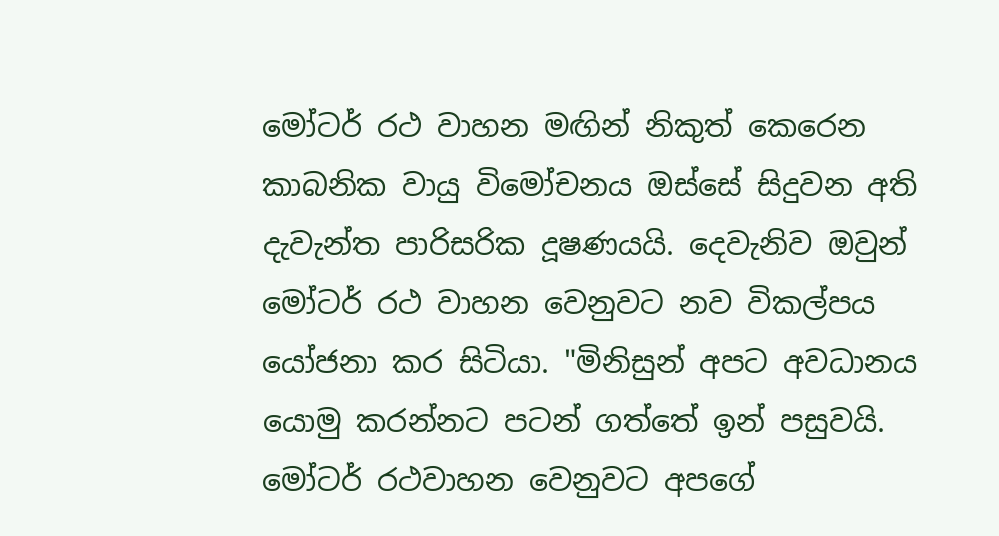මෝටර් රථ වාහන මඟින් නිකුත් කෙරෙන කාබනික වායු විමෝචනය ඔස්සේ සිදුවන අති දැවැන්ත පාරිසරික දූෂණයයි. දෙවැනිව ඔවුන් මෝටර් රථ වාහන වෙනුවට නව විකල්පය යෝජනා කර සිටියා. "මිනිසුන් අපට අවධානය යොමු කරන්නට පටන් ගත්තේ ඉන් පසුවයි. මෝටර් රථවාහන වෙනුවට අපගේ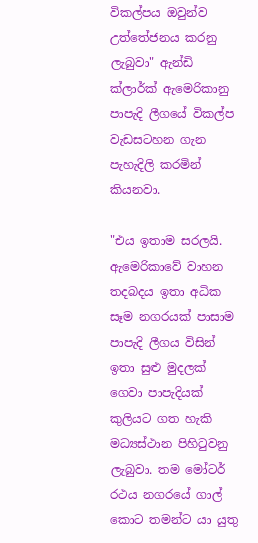විකල්පය ඔවුන්ව උත්තේජනය කරනු ලැබුවා" ඇන්ඩි ක්ලාර්ක් ඇමෙරිකානු පාපැදි ලීගයේ විකල්ප වැඩසටහන ගැන පැහැදිලි කරමින් කියනවා.

"එය ඉතාම සරලයි. ඇමෙරිකාවේ වාහන තදබදය ඉතා අධික සෑම නගරයක් පාසාම පාපැදි ලීගය විසින් ඉතා සුළු මුදලක් ගෙවා පාපැදියක් කුලියට ගත හැකි මධ්‍යස්ථාන පිහිටුවනු ලැබුවා. තම මෝටර් රථය නගරයේ ගාල් කොට තමන්ට යා යුතු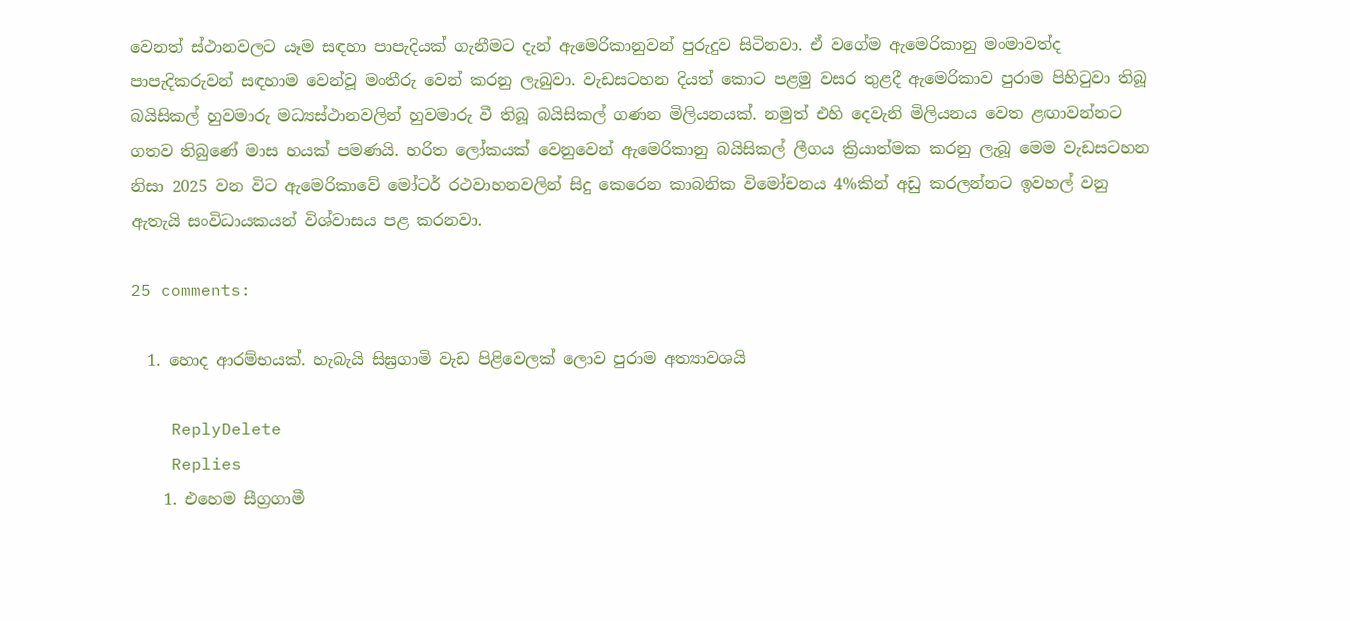වෙනත් ස්ථානවලට යෑම සඳහා පාපැදියක් ගැනීමට දැන් ඇමෙරිකානුවන් පුරුදුව සිටිනවා. ඒ වගේම ඇමෙරිකානු මංමාවත්ද පාපැදිකරුවන් සඳහාම වෙන්වූ මංතීරු වෙන් කරනු ලැබුවා. වැඩසටහන දියත් කොට පළමු වසර තුළදී ඇමෙරිකාව පුරාම පිහිටුවා තිබූ බයිසිකල් හුවමාරු මධ්‍යස්ථානවලින් හුවමාරු වී තිබූ බයිසිකල් ගණන මිලියනයක්. නමුත් එහි දෙවැනි මිලියනය වෙත ළඟාවන්නට ගතව තිබුණේ මාස හයක් පමණයි. හරිත ලෝකයක් වෙනුවෙන් ඇමෙරිකානු බයිසිකල් ලීගය ක්‍රියාත්මක කරනු ලැබූ මෙම වැඩසටහන නිසා 2025 වන විට ඇමෙරිකාවේ මෝටර් රථවාහනවලින් සිදු කෙරෙන කාබනික විමෝචනය 4%කින් අඩු කරලන්නට ඉවහල් වනු ඇතැයි සංවිධායකයන් විශ්වාසය පළ කරනවා.

25 comments:

  1. හොද ආරම්භයක්. හැබැයි සිඝ්‍රගාමි වැඩ පිළිවෙලක් ලොව පුරාම අත්‍යාවශයි

    ReplyDelete
    Replies
    1. එහෙම සීග්‍රගාමී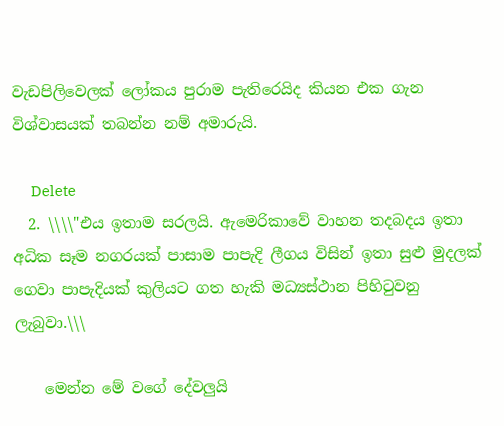වැඩපිලිවෙලක් ලෝකය පුරාම පැතිරෙයිද කියන එක ගැන විශ්වාසයක් තබන්න නම් අමාරුයි.

      Delete
  2. \\\\"එය ඉතාම සරලයි. ඇමෙරිකාවේ වාහන තදබදය ඉතා අධික සෑම නගරයක් පාසාම පාපැදි ලීගය විසින් ඉතා සුළු මුදලක් ගෙවා පාපැදියක් කුලියට ගත හැකි මධ්‍යස්ථාන පිහිටුවනු ලැබුවා.\\\

    මෙන්න මේ වගේ දේවලුයි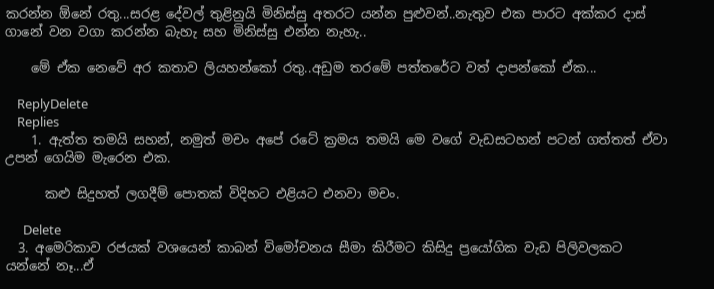කරන්න ඕනේ රතු...සරළ දේවල් තුළිනුයි මිනිස්සු අතරට යන්න පුළුවන්..නැතුව එක පාරට අක්කර දාස් ගානේ වන වගා කරන්න බැහැ සහ මිනිස්සු එන්න නැහැ..

    මේ ඒක නෙවේ අර කතාව ලියහන්කෝ රතු..අඩුම තරමේ පත්තරේට වත් දාපන්කෝ ඒක...

    ReplyDelete
    Replies
    1. ඇත්ත තමයි සහන්, නමුත් මචං අපේ රටේ ක්‍රමය තමයි මෙ වගේ වැඩසටහන් පටන් ගත්තත් ඒවා උපන් ගෙයිම මැරෙන එක.

      කළු සිදුහත් ලගදීම් පොතක් විදිහට එළියට එනවා මචං.

      Delete
  3. අමෙරිකාව රජයක් වශයෙන් කාබන් විමෝචනය සීමා කිරීමට කිසිදු ප්‍රයෝගික වැඩ පිලිවලකට යන්නේ නෑ...ඒ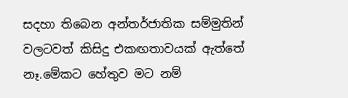සදහා තිබෙන අන්තර්ජාතික සම්මුතින් වලටවත් කිසිදු එකඟතාවයක් ඇත්තේ නෑ.මේකට හේතුව මට නම්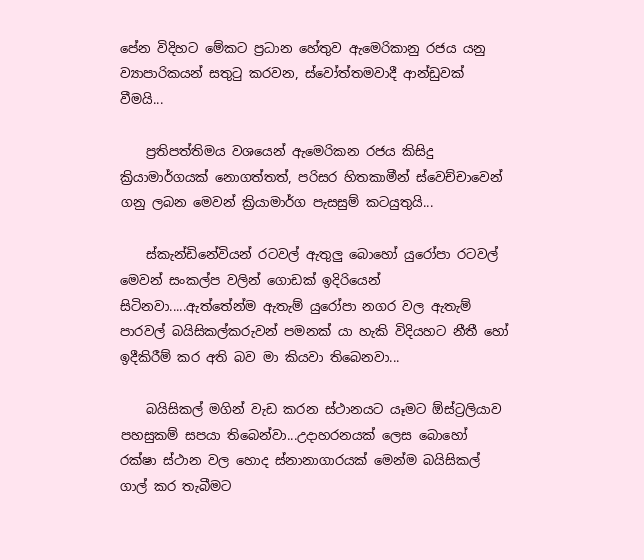පේන විදිහට මේකට ප්‍රධාන හේතුව ඇමෙරිකානු රජය යනු ව්‍යාපාරිකයන් සතු‍ටු කරවන, ස්වෝත්තමවාදී ආන්ඩුවක් වීමයි...

    ප්‍රතිපත්තිමය වශයෙන් ඇමෙරිකන රජය කිසිදු ක්‍රියාමාර්ගයක් නොගත්තත්, පරිසර හිතකාමීන් ස්වෙච්චාවෙන් ගනු ලබන මෙවන් ක්‍රියාමාර්ග පැසසුම් කටයුතුයි...

    ස්කැන්ඩිනේවියන් රටවල් ඇතුලු බොහෝ යුරෝපා රටවල් මෙවන් සංකල්ප වලින් ගොඩක් ඉදිරියෙන් සිටිනවා.....ඇත්තේන්ම ඇතැම් යුරෝපා නගර වල ඇතැම් පාරවල් බයිසිකල්කරුවන් පමනක් යා හැකි විදියහට නීතී හෝ ඉදීකිරීම් කර අති බව මා කියවා තිබෙනවා...

    බයිසිකල් මගින් වැඩ කරන ස්ථානයට යෑමට ඕස්ට්‍රලියාව පහසුකම් සපයා තිබෙන්වා...උදාහරනයක් ලෙස බොහෝ රක්ෂා ස්ථාන වල හොද ස්නානාගාරයක් මෙන්ම බයිසිකල් ගාල් කර තැබීමට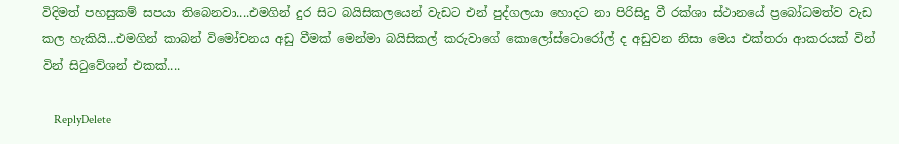විදිමත් පහසුකම් සපයා තිබෙනවා....එමගින් දුර සිට බයිසිකලයෙන් වැඩට එන් පුද්ගලයා හොදට නා පිරිසිදු වී රක්ශා ස්ථානයේ ප්‍රබෝධමත්ව වැඩ කල හැකියි...එමගින් කාබන් විමෝචනය අඩු වීමක් මෙන්මා බයිසිකල් කරුවාගේ කොලෝස්ටොරෝල් ද අඩුවන නිසා මෙය එක්තරා ආකරයක් වින් වින් සි‍ටුවේශන් එකක්....

    ReplyDelete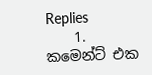Replies
    1. කමෙන්ට් එක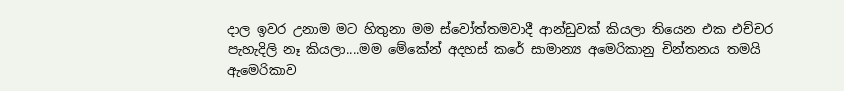දාල ඉවර උනාම මට හිතුනා මම ස්වෝත්තමවාදී ආන්ඩුවක් කියලා තියෙන එක එච්චර පැහැදිලි නෑ කියලා....මම මේකේන් අදහස් කරේ සාමාන්‍ය අමෙරිකානු චින්තනය තමයි ඇමෙරිකාව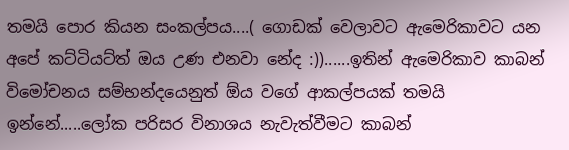තමයි පොර කියන සංකල්පය....( ගොඩක් වෙලාවට ඇමෙරිකාවට යන අපේ කට්ටියට්ත් ඔය උණ එනවා නේද :))......ඉතින් ඇමෙරිකාව කාබන් විමෝචනය සම්භන්දයෙනුත් ඕය වගේ ආකල්පයක් තමයි ඉන්නේ.....ලෝක පරිසර විනාශය නැවැත්වීමට කාබන්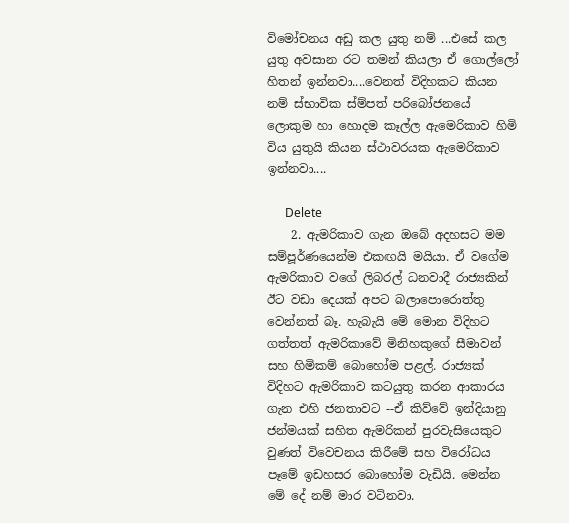විමෝචනය අඩු කල යුතු නම් ...එසේ කල යුතු අවසාන රට තමන් කියලා ඒ ගොල්ලෝ හිතන් ඉන්නවා....වෙනත් විදිහකට කියන නම් ස්භාවික ස්ම්පත් පරිබෝජනයේ ලොකුම හා හොදම කෑල්ල ඇමෙරිකාව හිමි විය යුතුයි කියන ස්ථාවරයක ඇමෙරිකාව ඉන්නවා....

      Delete
    2. ඇමරිකාව ගැන ඔබේ අදහසට මම සම්පූර්ණයෙන්ම එකඟයි මයියා. ඒ වගේම ඇමරිකාව වගේ ලිබරල් ධනවාදී රාජ්‍යකින් ඊට වඩා දෙයක් අපට බලාපොරොත්තු වෙන්නත් බෑ. හැබැයි මේ මොන විදිහට ගත්තත් ඇමරිකාවේ මිනිහකුගේ සීමාවන් සහ හිමිකම් බොහෝම පළල්. රාජ්‍යක් විදිහට ඇමරිකාව කටයුතු කරන ආකාරය ගැන එහි ජනතාවට --ඒ කිව්වේ ඉන්දියානු ජන්මයක් සහිත ඇමරිකන් පුරවැසියෙකුට වුණත් විවෙචනය කිරීමේ සහ විරෝධය පෑමේ ඉඩහසර බොහෝම වැඩියි. මෙන්න මේ දේ නම් මාර වටිනවා.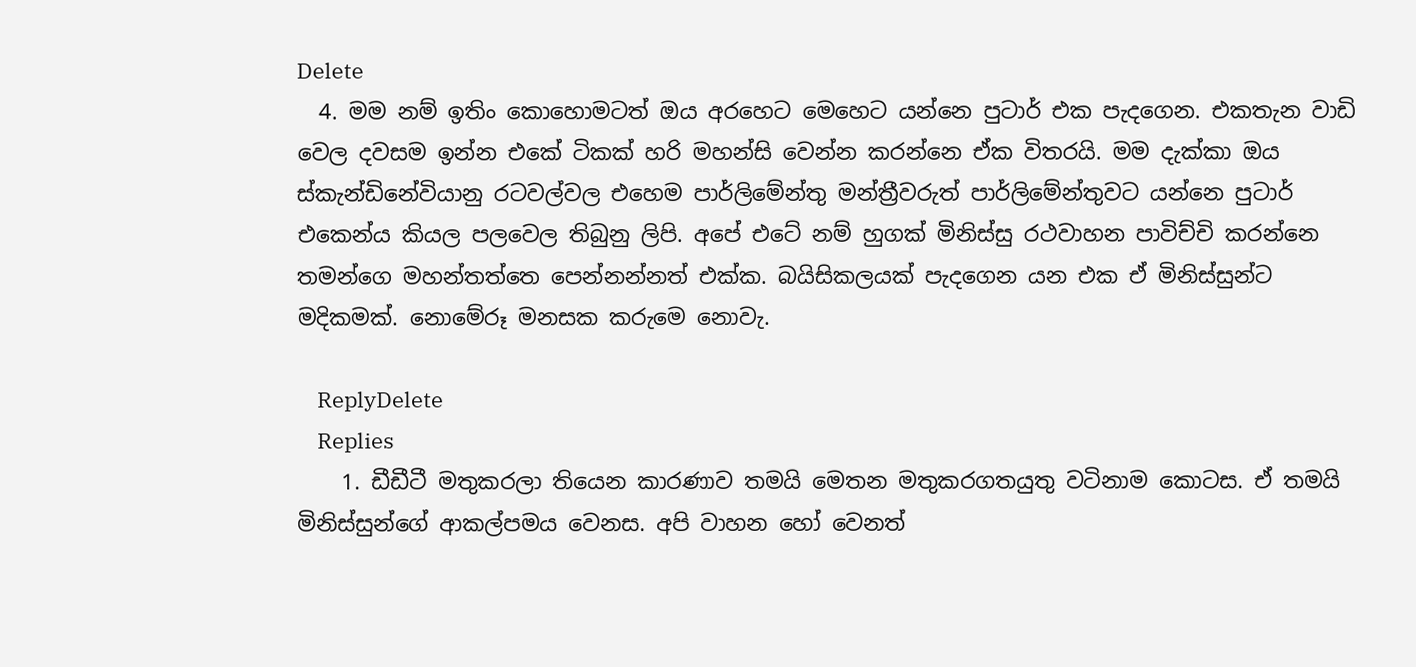Delete
  4. මම නම් ඉතිං කොහොමටත් ඔය අරහෙට මෙහෙට යන්නෙ පුටාර් එක පැදගෙන. එකතැන වාඩි වෙල දවසම ඉන්න එකේ ටිකක් හරි මහන්සි වෙන්න කරන්නෙ ඒක විතරයි. මම දැක්කා ඔය ස්කැන්ඩිනේවියානු රටවල්වල එහෙම පාර්ලිමේන්තු මන්ත්‍රීවරුත් පාර්ලිමේන්තුවට යන්නෙ පුටාර් එකෙන්ය කියල පලවෙල තිබුනු ලිපි. අපේ එටේ නම් හුගක් මිනිස්සු රථවාහන පාවිච්චි කරන්නෙ තමන්ගෙ මහන්තත්තෙ පෙන්නන්නත් එක්ක. බයිසිකලයක් පැදගෙන යන එක ඒ මිනිස්සුන්ට මදිකමක්. නොමේරූ මනසක කරුමෙ නොවැ.

    ReplyDelete
    Replies
    1. ඩීඩීටී මතුකරලා තියෙන කාරණාව තමයි මෙතන මතුකරගතයුතු වටිනාම කොටස. ඒ තමයි මිනිස්සුන්ගේ ආකල්පමය වෙනස. අපි වාහන හෝ වෙනත්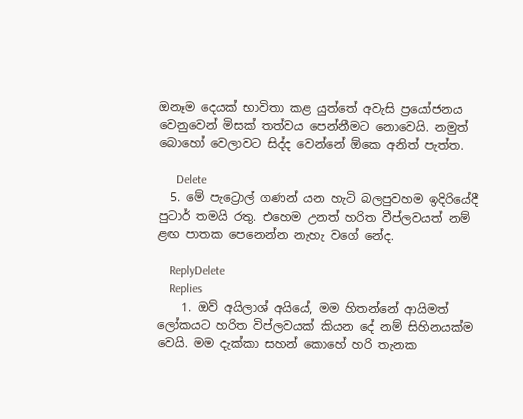ඔනෑම දෙයක් භාවිතා කළ යුත්තේ අවැසි ප්‍රයෝජනය වෙනුවෙන් මිසක් තත්වය පෙන්නීමට නොවෙයි. නමුත් බොහෝ වෙලාවට සිද්ද වෙන්නේ ඕකෙ අනිත් පැත්ත.

      Delete
  5. මේ පැට්‍රොල් ගණන් යන හැටි බලපුවහම ඉදිරියේදී පුටාර් තමයි රතු. එහෙම උනත් හරිත වීප්ලවයත් නම් ළඟ පාතක පෙනෙන්න නැහැ වගේ නේද.

    ReplyDelete
    Replies
    1. ඔව් අයිලාශ් අයියේ, මම හිතන්නේ ආයිමත් ලෝකයට හරිත විප්ලවයක් කියන දේ නම් සිහිනයක්ම වෙයි. මම දැක්කා සහන් කොහේ හරි තැනක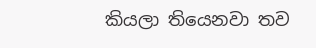කියලා තියෙනවා තව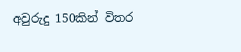අවුරුදු 150කින් විතර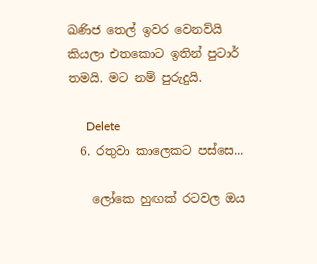ඛණිජ තෙල් ඉවර වෙනව්යි කියලා එතකොට ඉතින් පුටාර් තමයි. මට නම් පුරුදුයි.

      Delete
  6. රතුවා කාලෙකට පස්සෙ...

    ලෝකෙ හුඟක් රටවල ඔය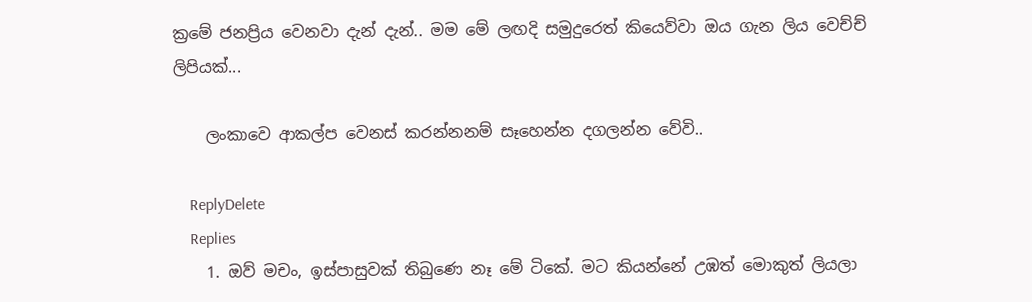ක්‍රමේ ජනප්‍රිය වෙනවා දැන් දැන්.. මම මේ ලඟදි සමුදුරෙත් කියෙව්වා ඔය ගැන ලිය වෙච්ච් ලිපියක්...

    ලංකාවෙ ආකල්ප වෙනස් කරන්නනම් සෑහෙන්න දගලන්න වේවි..

    ReplyDelete
    Replies
    1. ඔව් මචං, ඉස්පාසුවක් තිබුණෙ නෑ මේ ටිකේ. මට කියන්නේ උඹත් මොකුත් ලියලා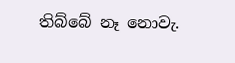තිබ්බේ නෑ නොවැ.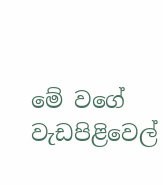මේ වගේ වැඩපිළිවෙල්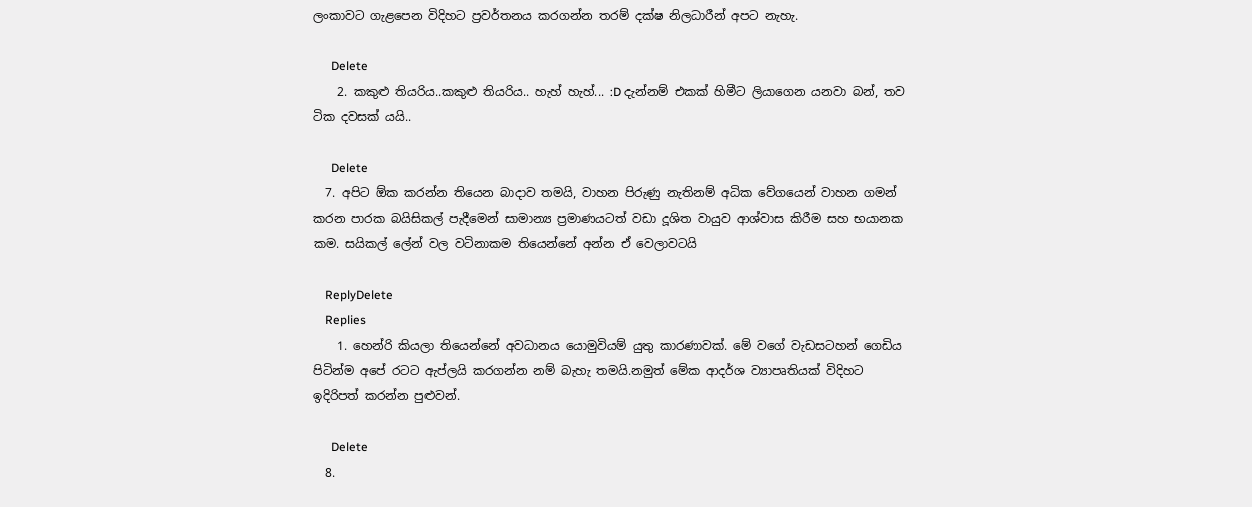ලංකාවට ගැළපෙන විදිහට ප්‍රවර්තනය කරගන්න තරම් දක්ෂ නිලධාරීන් අපට නැහැ.

      Delete
    2. කකුළු තියරිය..කකුළු තියරිය.. හැහ් හැහ්... :D දැන්නම් එකක් හිමීට ලියාගෙන යනවා බන්, තව ටික දවසක් යයි..

      Delete
  7. අපිට ඕක කරන්න තියෙන බාදාව තමයි, වාහන පිරුණු නැතිනම් අධික වේගයෙන් වාහන ගමන් කරන පාරක බයිසිකල් පැදීමෙන් සාමාන්‍ය ප්‍රමාණයටත් වඩා දූශිත වායුව ආශ්වාස කිරීම සහ භයානක කම. සයිකල් ලේන් වල වටිනාකම තියෙන්නේ අන්න ඒ වෙලාවටයි

    ReplyDelete
    Replies
    1. හෙන්රි කියලා තියෙන්නේ අවධානය යොමුවියම් යුතු කාරණාවක්. මේ වගේ වැඩසටහන් ගෙඩිය පිටින්ම අපේ රටට ඇප්ලයි කරගන්න නම් බැහැ තමයි.නමුත් මේක ආදර්ශ ව්‍යාපෘතියක් විදිහට ඉදිරිපත් කරන්න පුළුවන්.

      Delete
  8.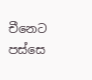චීනෙට පස්සෙ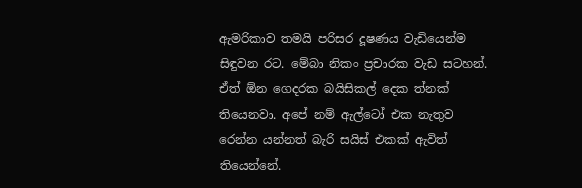ඇමරිකාව තමයි පරිසර දූෂණය වැඩියෙන්ම සිඳුවන රට. මේබා නිකං ප්‍රචාරක වැඩ සටහන්. ඒත් ඕන ගෙදරක බයිසිකල් දෙක ත්නක් තියෙනවා. අපේ නම් ඇල්ටෝ එක නැතුව රෙන්න යන්නත් බැරි සයිස් එකක් ඇවිත් තියෙන්නේ.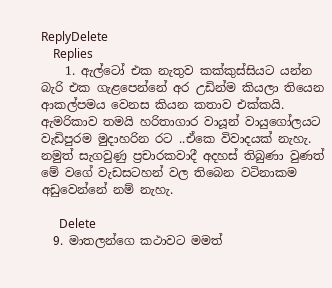ReplyDelete
    Replies
    1. ඇල්ටෝ එක නැතුව කක්කුස්සියට යන්න බැරි එක ගැළපෙන්නේ අර උඩින්ම කියලා තියෙන ආකල්පමය වෙනස කියන කතාව එක්කයි. ඇමරිකාව තමයි හරිතාගාර වායූන් වායුගෝලයට වැඩිපුරම මුදාහරින රට ..ඒකෙ විවාදයක් නැහැ. නමුත් සැගවුණු ප්‍රචාරකවාදී අදහස් තිබුණා වුණත් මේ වගේ වැඩසටහන් වල තිබෙන වටිනාකම අඩුවෙන්නේ නම් නැහැ.

      Delete
  9. මාතලන්ගෙ කථාවට මමත්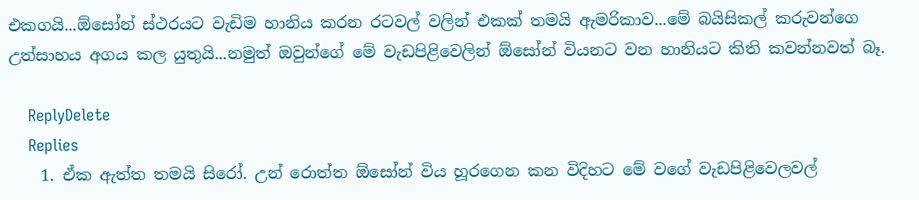එකගයි...ඕසෝන් ස්ථරයට වැඩිම හානිය කරන රටවල් වලින් එකක් තමයි ඇමරිකාව...මේ බයිසිකල් කරුවන්ගෙ උත්සාහය අගය කල යුතුයි...නමුත් ඔවුන්ගේ මේ වැඩපිළිවෙලින් ඕසෝන් වියනට වන හානියට කිති කවන්නවත් බෑ.

    ReplyDelete
    Replies
    1. ඒක ඇත්ත තමයි සිරෝ. උන් රොත්ත ඕසෝන් විය හූරගෙන කන විදිහට මේ වගේ වැඩපිළිවෙලවල්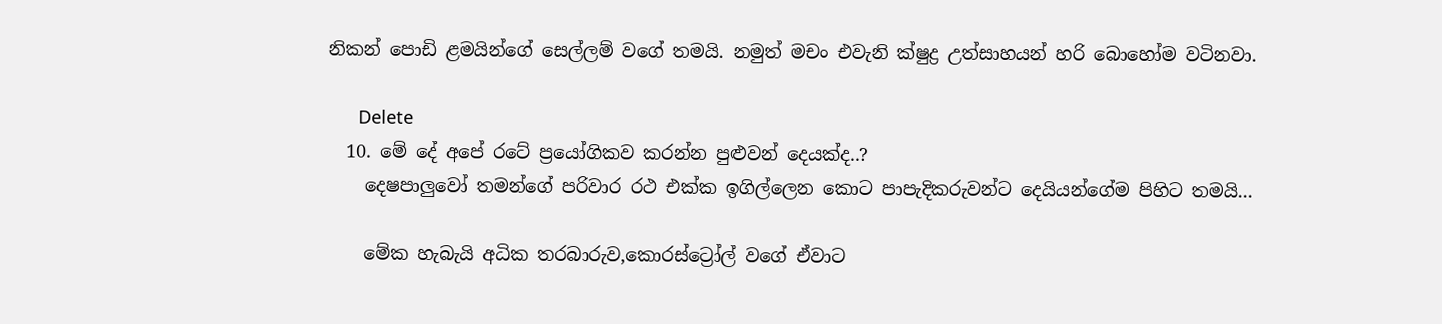නිකන් පොඩි ළමයින්ගේ සෙල්ලම් වගේ තමයි. නමුත් මචං එවැනි ක්ෂුද්‍ර උත්සාහයන් හරි බොහෝම වටිනවා.

      Delete
  10. මේ දේ අපේ රටේ ප්‍රයෝගිකව කරන්න පුළුවන් දෙයක්ද..?
    දෙෂපාලුවෝ තමන්ගේ පරිවාර රථ එක්ක ඉගිල්ලෙන කොට පාපැදිකරුවන්ට දෙයියන්ගේම පිහිට තමයි...

    මේක හැබැයි අධික තරබාරුව,කොරස්ට්‍රෝල් වගේ ඒවාට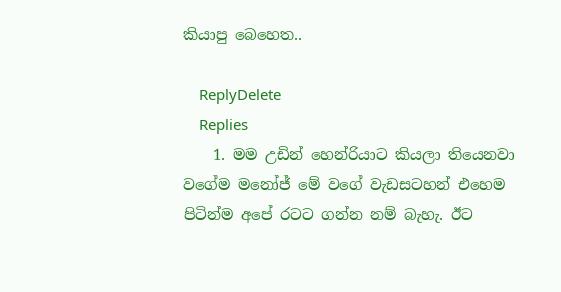කියාපු බෙහෙත..

    ReplyDelete
    Replies
    1. මම උඩින් හෙන්රියාට කියලා තියෙනවා වගේම මනෝජ් මේ වගේ වැඩසටහන් එහෙම පිටින්ම අපේ රටට ගන්න නම් බැහැ. ඊට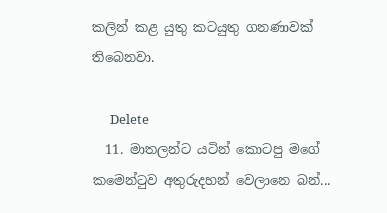කලින් කළ යුතු කටයුතු ගනණාවක් තිබෙනවා.

      Delete
  11. මාතලන්ට යටින් කොටපු මගේ කමෙන්ටුව අතුරුදහන් වෙලානෙ බන්...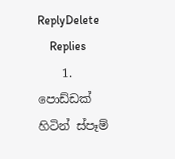ReplyDelete
    Replies
    1. පොඩ්ඩක් හිටින් ස්පෑම්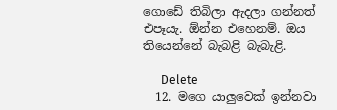ගොඩේ තිබිලා ඇදලා ගන්නත් එපෑයැ. ඕන්න එහෙනම්. ඔය තියෙන්නේ බැබළි බැබැළි.

      Delete
  12. මගෙ යාලුවෙක් ඉන්නවා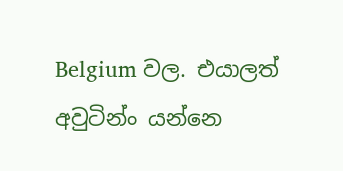Belgium වල. එයාලත් අවුටින්ං යන්නෙ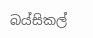බය්සිකල්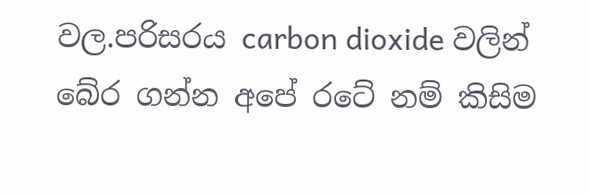වල.පරිසරය carbon dioxide වලින් බේර ගන්න අපේ රටේ නම් කිසිම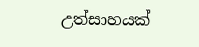උත්සාහයක්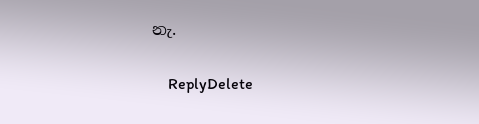නැ.

    ReplyDelete